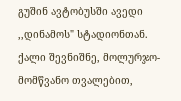გუშინ ავტობუსში ავედი ,,დინამოს" სტადიონთან. ქალი შევნიშნე, მოლურჯო-მომწვანო თვალებით,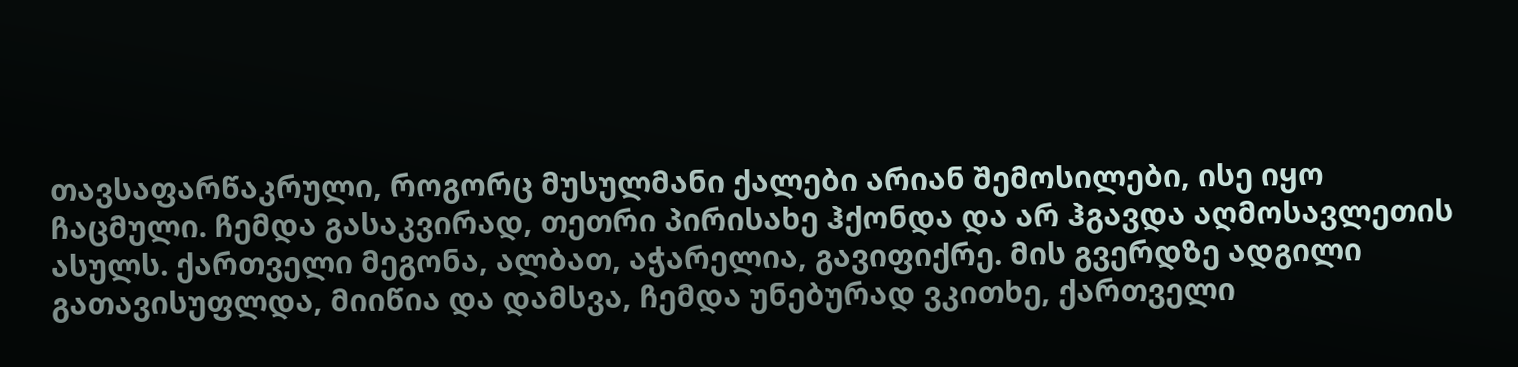თავსაფარწაკრული, როგორც მუსულმანი ქალები არიან შემოსილები, ისე იყო ჩაცმული. ჩემდა გასაკვირად, თეთრი პირისახე ჰქონდა და არ ჰგავდა აღმოსავლეთის ასულს. ქართველი მეგონა, ალბათ, აჭარელია, გავიფიქრე. მის გვერდზე ადგილი გათავისუფლდა, მიიწია და დამსვა, ჩემდა უნებურად ვკითხე, ქართველი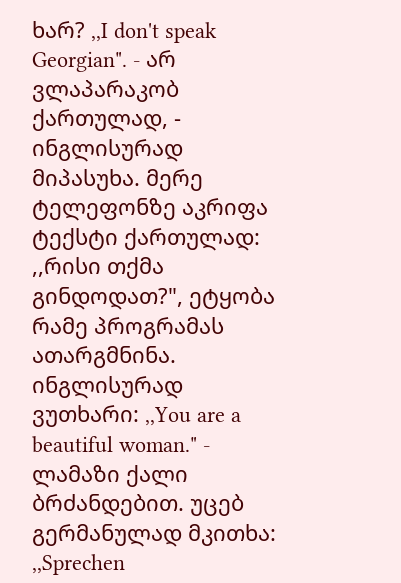ხარ? ,,I don't speak Georgian". - არ ვლაპარაკობ ქართულად, - ინგლისურად მიპასუხა. მერე ტელეფონზე აკრიფა ტექსტი ქართულად: ,,რისი თქმა გინდოდათ?", ეტყობა რამე პროგრამას ათარგმნინა. ინგლისურად ვუთხარი: ,,You are a beautiful woman." - ლამაზი ქალი ბრძანდებით. უცებ გერმანულად მკითხა: ,,Sprechen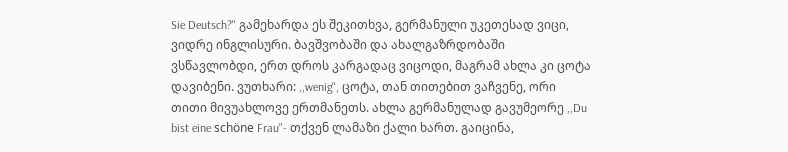Sie Deutsch?" გამეხარდა ეს შეკითხვა, გერმანული უკეთესად ვიცი, ვიდრე ინგლისური. ბავშვობაში და ახალგაზრდობაში ვსწავლობდი, ერთ დროს კარგადაც ვიცოდი, მაგრამ ახლა კი ცოტა დავიბენი. ვუთხარი: ,,wenig", ცოტა, თან თითებით ვაჩვენე, ორი თითი მივუახლოვე ერთმანეთს. ახლა გერმანულად გავუმეორე ,,Du bist eine schöne Frau"- თქვენ ლამაზი ქალი ხართ. გაიცინა,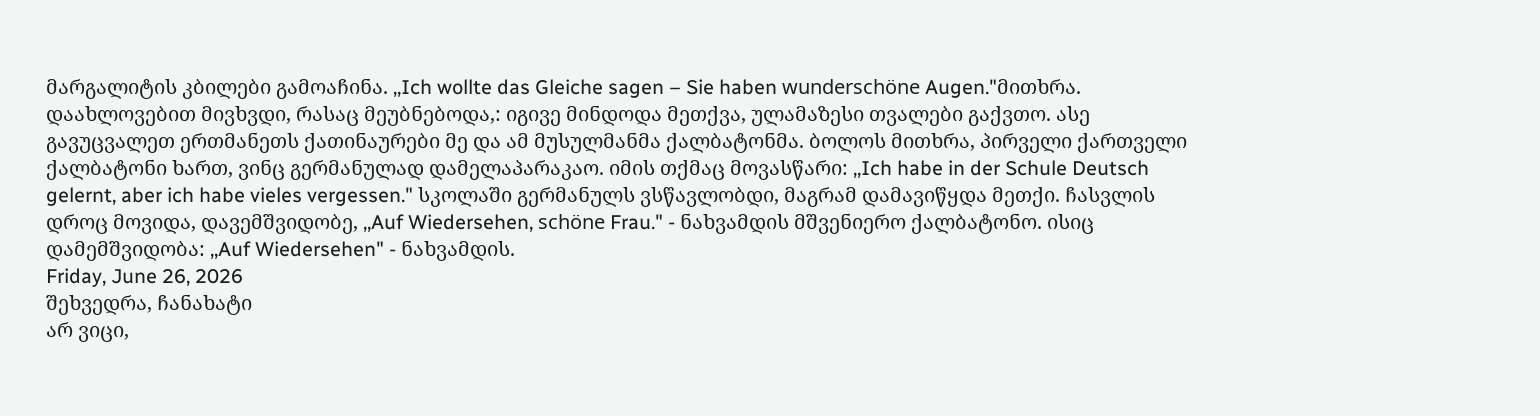მარგალიტის კბილები გამოაჩინა. ,,Ich wollte das Gleiche sagen – Sie haben wunderschöne Augen."მითხრა. დაახლოვებით მივხვდი, რასაც მეუბნებოდა,: იგივე მინდოდა მეთქვა, ულამაზესი თვალები გაქვთო. ასე გავუცვალეთ ერთმანეთს ქათინაურები მე და ამ მუსულმანმა ქალბატონმა. ბოლოს მითხრა, პირველი ქართველი ქალბატონი ხართ, ვინც გერმანულად დამელაპარაკაო. იმის თქმაც მოვასწარი: ,,Ich habe in der Schule Deutsch gelernt, aber ich habe vieles vergessen." სკოლაში გერმანულს ვსწავლობდი, მაგრამ დამავიწყდა მეთქი. ჩასვლის დროც მოვიდა, დავემშვიდობე, ,,Auf Wiedersehen, schöne Frau." - ნახვამდის მშვენიერო ქალბატონო. ისიც დამემშვიდობა: ,,Auf Wiedersehen" - ნახვამდის.
Friday, June 26, 2026
შეხვედრა, ჩანახატი
არ ვიცი,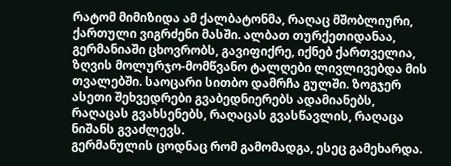რატომ მიმიზიდა ამ ქალბატონმა, რაღაც მშობლიური, ქართული ვიგრძენი მასში. ალბათ თურქეთიდანაა, გერმანიაში ცხოვრობს, გავიფიქრე, იქნებ ქართველია, ზღვის მოლურჯო-მომწვანო ტალღები ლივლივებდა მის თვალებში. საოცარი სითბო დამრჩა გულში. ზოგჯერ ასეთი შეხვედრები გვაბედნიერებს ადამიანებს, რაღაცას გვახსენებს, რაღაცას გვასწავლის, რაღაცა ნიშანს გვაძლევს.
გერმანულის ცოდნაც რომ გამომადგა, ესეც გამეხარდა.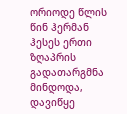ორიოდე წლის წინ ჰერმან ჰესეს ერთი ზღაპრის გადათარგმნა მინდოდა, დავიწყე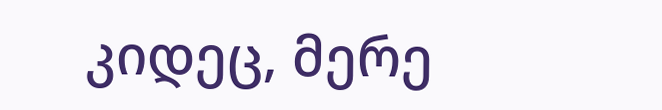კიდეც, მერე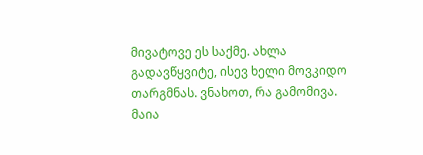მივატოვე ეს საქმე. ახლა გადავწყვიტე, ისევ ხელი მოვკიდო თარგმნას. ვნახოთ, რა გამომივა.
მაია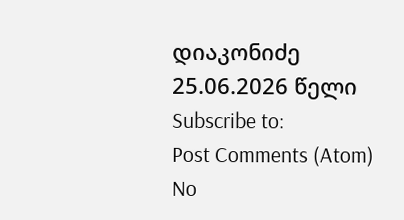დიაკონიძე
25.06.2026 წელი
Subscribe to:
Post Comments (Atom)
No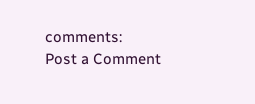comments:
Post a Comment